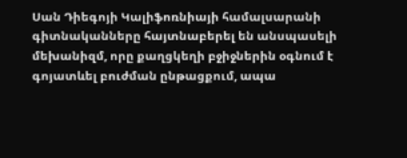Սան Դիեգոյի Կալիֆոռնիայի համալսարանի գիտնականները հայտնաբերել են անսպասելի մեխանիզմ, որը քաղցկեղի բջիջներին օգնում է գոյատևել բուժման ընթացքում, ապա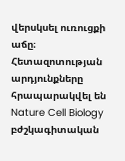վերսկսել ուռուցքի աճը։
Հետազոտության արդյունքները հրապարակվել են Nature Cell Biology բժշկագիտական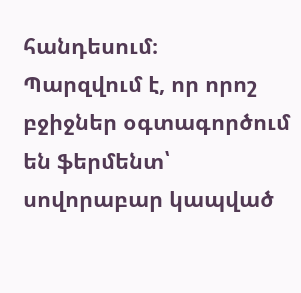հանդեսում։
Պարզվում է, որ որոշ բջիջներ օգտագործում են ֆերմենտ՝ սովորաբար կապված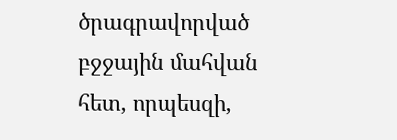ծրագրավորված բջջային մահվան հետ, որպեսզի,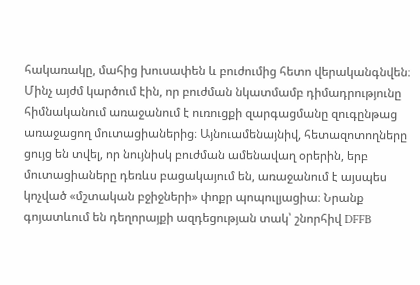հակառակը, մահից խուսափեն և բուժումից հետո վերականգնվեն։
Մինչ այժմ կարծում էին, որ բուժման նկատմամբ դիմադրությունը հիմնականում առաջանում է ուռուցքի զարգացմանը զուգընթաց առաջացող մուտացիաներից։ Այնուամենայնիվ, հետազոտողները ցույց են տվել, որ նույնիսկ բուժման ամենավաղ օրերին, երբ մուտացիաները դեռևս բացակայում են, առաջանում է այսպես կոչված «մշտական բջիջների» փոքր պոպուլյացիա։ Նրանք գոյատևում են դեղորայքի ազդեցության տակ՝ շնորհիվ DFFB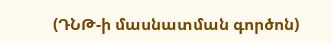(ԴՆԹ-ի մասնատման գործոն)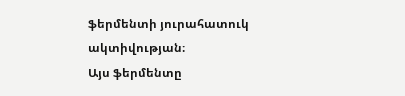ֆերմենտի յուրահատուկ ակտիվության։
Այս ֆերմենտը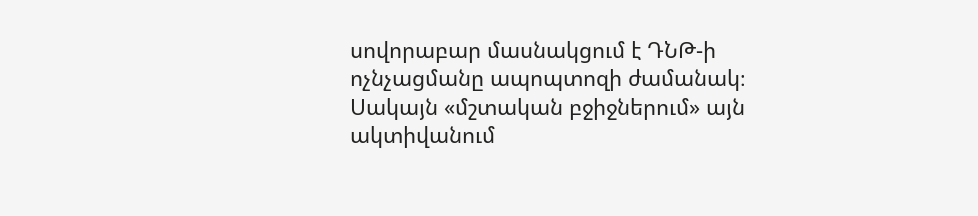սովորաբար մասնակցում է ԴՆԹ-ի ոչնչացմանը ապոպտոզի ժամանակ։ Սակայն «մշտական բջիջներում» այն ակտիվանում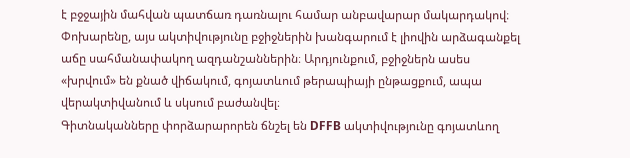է բջջային մահվան պատճառ դառնալու համար անբավարար մակարդակով։ Փոխարենը, այս ակտիվությունը բջիջներին խանգարում է լիովին արձագանքել աճը սահմանափակող ազդանշաններին։ Արդյունքում, բջիջներն ասես «խրվում» են քնած վիճակում, գոյատևում թերապիայի ընթացքում, ապա վերակտիվանում և սկսում բաժանվել։
Գիտնականները փորձարարորեն ճնշել են DFFB ակտիվությունը գոյատևող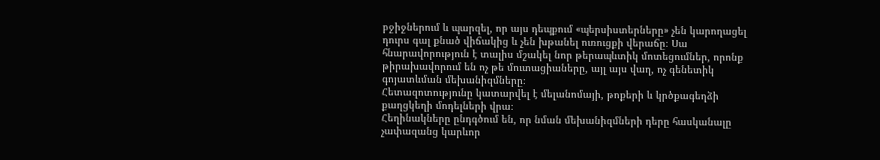բջիջներում և պարզել, որ այս դեպքում «պերսիստերները» չեն կարողացել դուրս գալ քնած վիճակից և չեն խթանել ուռուցքի վերաճը։ Սա հնարավորություն է տալիս մշակել նոր թերապևտիկ մոտեցումներ, որոնք թիրախավորում են ոչ թե մուտացիաները, այլ այս վաղ, ոչ գենետիկ գոյատևման մեխանիզմները։
Հետազոտությունը կատարվել է մելանոմայի, թոքերի և կրծքագեղձի քաղցկեղի մոդելների վրա։
Հեղինակները ընդգծում են, որ նման մեխանիզմների դերը հասկանալը չափազանց կարևոր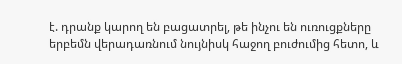է. դրանք կարող են բացատրել, թե ինչու են ուռուցքները երբեմն վերադառնում նույնիսկ հաջող բուժումից հետո, և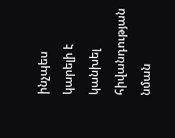ինչպես կարելի է կանխել հիվանդության նման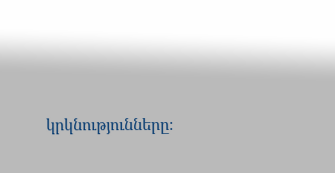կրկնությունները։